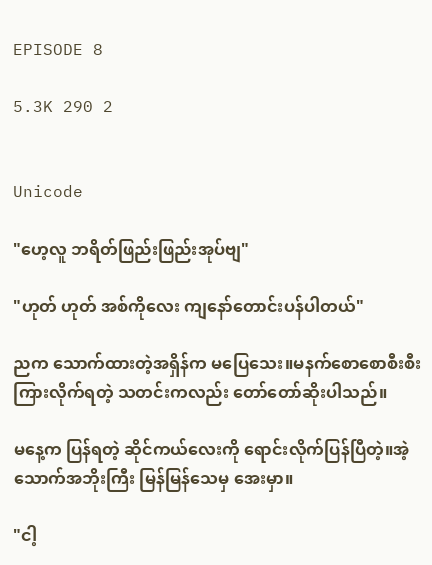EPISODE 8

5.3K 290 2


Unicode

"ဟေ့လူ ဘရိတ်ဖြည်းဖြည်းအုပ်ဗျ"

"ဟုတ် ဟုတ် အစ်ကိုလေး ကျနော်တောင်းပန်ပါတယ်"

ညက သောက်ထားတဲ့အရှိန်က မပြေသေး။မနက်စောစောစီးစီး ကြားလိုက်ရတဲ့ သတင်းကလည်း တော်တော်ဆိုးပါသည်။

မနေ့က ပြန်ရတဲ့ ဆိုင်ကယ်လေးကို ရောင်းလိုက်ပြန်ပြီတဲ့။အဲ့ သောက်အဘိုးကြီး မြန်မြန်သေမှ အေးမှာ။

"ငါ့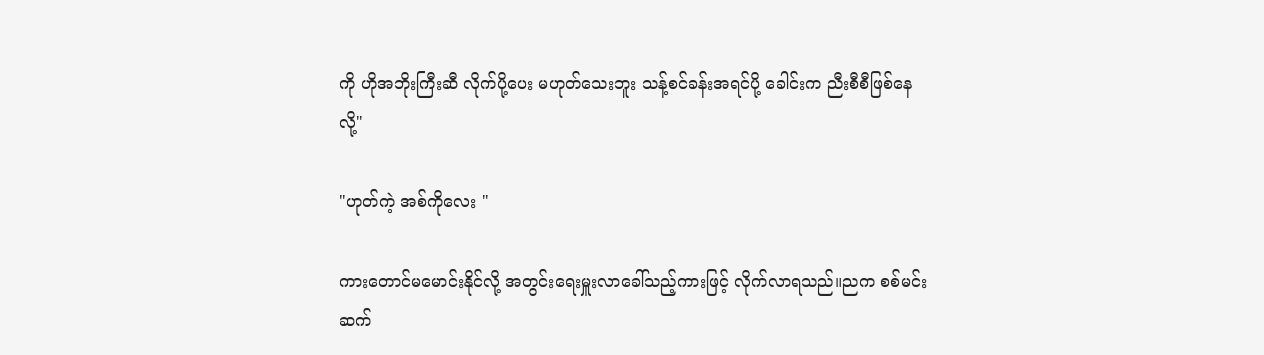ကို ဟိုအဘိုးကြီးဆီ လိုက်ပို့ပေး မဟုတ်သေးဘူး သန့်စင်ခန်းအရင်ပို့ ခေါင်းက ညီးစီစီဖြစ်နေလို့"

"ဟုတ်ကဲ့ အစ်ကိုလေး "

ကားတောင်မမောင်းနိုင်လို့ အတွင်းရေးမှူးလာခေါ်သည့်ကားဖြင့် လိုက်လာရသည်။ညက စစ်မင်းဆက်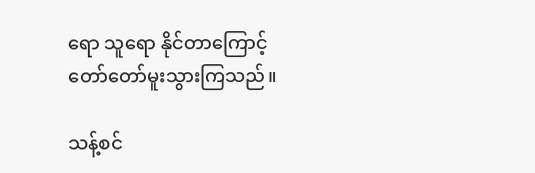ရော သူရော နိုင်တာကြောင့် တော်တော်မူးသွားကြသည်။

သန့်စင်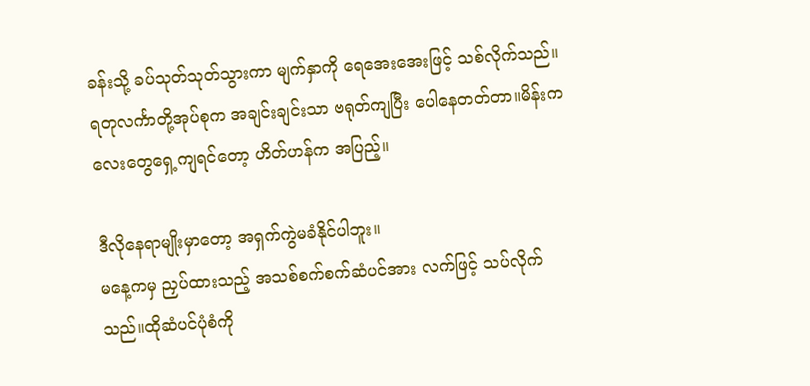ခန်းသို့ ခပ်သုတ်သုတ်သွားကာ မျက်နှာကို ရေအေးအေးဖြင့် သစ်လိုက်သည်။ရတုလင်္ကာတို့အုပ်စုက အချင်းချင်းသာ ဗရုတ်ကျပြီး ပေါနေတတ်တာ။မိန်းကလေးတွေရှေ့ကျရင်တော့ ဟိတ်ဟန်က အပြည့်။

ဒီလိုနေရာမျိုးမှာတော့ အရှက်ကွဲမခံနိုင်ပါဘူး။
မနေ့ကမှ ညှပ်ထားသည့် အသစ်စက်စက်ဆံပင်အား လက်ဖြင့် သပ်လိုက်သည်။ထိုဆံပင်ပုံစံကို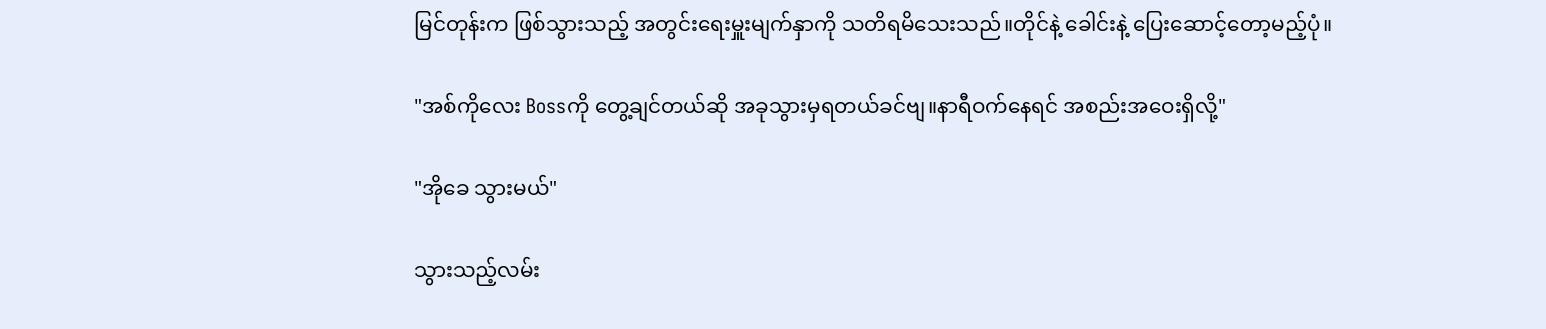မြင်တုန်းက ဖြစ်သွားသည့် အတွင်းရေးမှူးမျက်နှာကို သတိရမိသေးသည်။တိုင်နဲ့ ခေါင်းနဲ့ ပြေးဆောင့်တော့မည့်ပုံ။

"အစ်ကိုလေး Bossကို တွေ့ချင်တယ်ဆို အခုသွားမှရတယ်ခင်ဗျ။နာရီဝက်နေရင် အစည်းအဝေးရှိလို့"

"အိုခေ သွားမယ်"

သွားသည့်လမ်း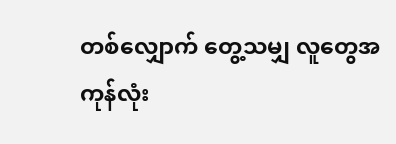တစ်လျှောက် တွေ့သမျှ လူတွေအကုန်လုံး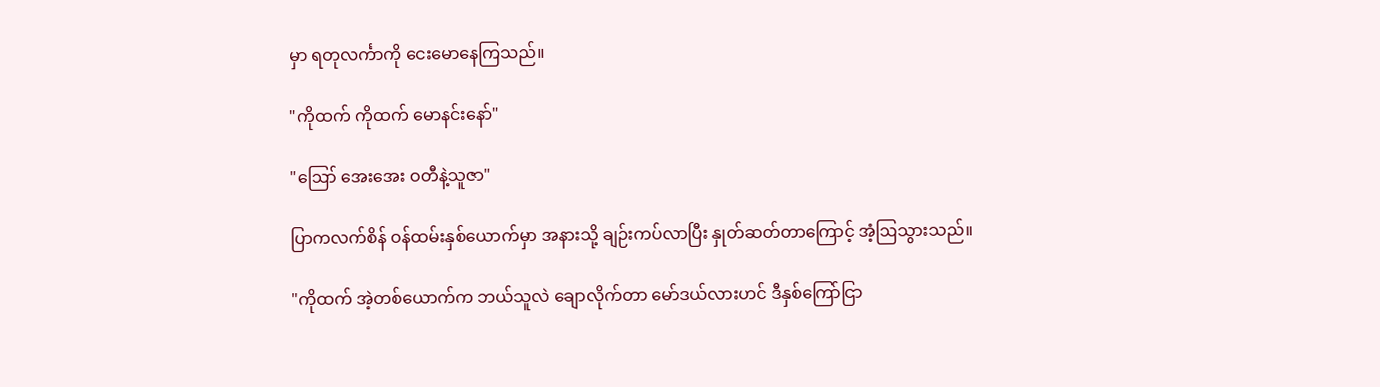မှာ ရတုလင်္ကာကို ငေးမောနေကြသည်။

"ကိုထက် ကိုထက် မောနင်းနော်"

"ဪ အေးအေး ဝတီနဲ့သူဇာ"

ပြာကလက်စိန် ဝန်ထမ်းနှစ်ယောက်မှာ အနားသို့ ချဉ်းကပ်လာပြီး နှုတ်ဆတ်တာကြောင့် အံ့ဩသွားသည်။

"ကိုထက် အဲ့တစ်ယောက်က ဘယ်သူလဲ ချောလိုက်တာ မော်ဒယ်လားဟင် ဒီနှစ်ကြော်ငြာ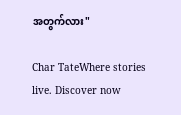အတွက်လား"

Char TateWhere stories live. Discover now